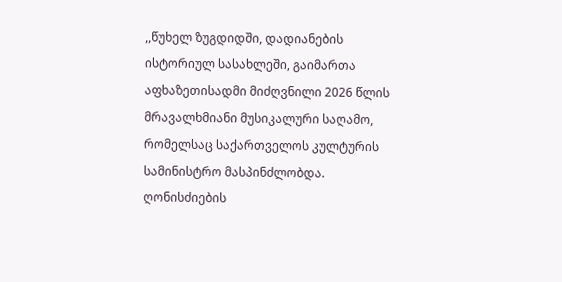,,წუხელ ზუგდიდში, დადიანების ისტორიულ სასახლეში, გაიმართა აფხაზეთისადმი მიძღვნილი 2026 წლის მრავალხმიანი მუსიკალური საღამო, რომელსაც საქართველოს კულტურის სამინისტრო მასპინძლობდა. ღონისძიების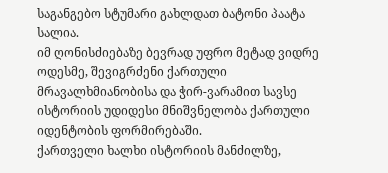საგანგებო სტუმარი გახლდათ ბატონი პაატა სალია.
იმ ღონისძიებაზე ბევრად უფრო მეტად ვიდრე ოდესმე, შევიგრძენი ქართული მრავალხმიანობისა და ჭირ-ვარამით სავსე ისტორიის უდიდესი მნიშვნელობა ქართული იდენტობის ფორმირებაში.
ქართველი ხალხი ისტორიის მანძილზე,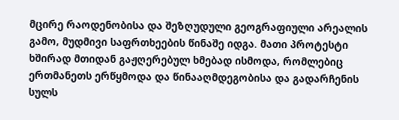მცირე რაოდენობისა და შეზღუდული გეოგრაფიული არეალის გამო, მუდმივი საფრთხეების წინაშე იდგა. მათი პროტესტი ხშირად მთიდან გაჟღერებულ ხმებად ისმოდა, რომლებიც ერთმანეთს ერწყმოდა და წინააღმდეგობისა და გადარჩენის სულს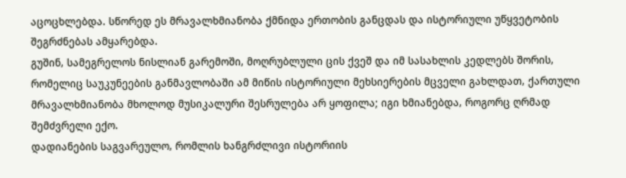აცოცხლებდა. სწორედ ეს მრავალხმიანობა ქმნიდა ერთობის განცდას და ისტორიული უწყვეტობის შეგრძნებას ამყარებდა.
გუშინ, სამეგრელოს ნისლიან გარემოში, მოღრუბლული ცის ქვეშ და იმ სასახლის კედლებს შორის, რომელიც საუკუნეების განმავლობაში ამ მიწის ისტორიული მეხსიერების მცველი გახლდათ, ქართული მრავალხმიანობა მხოლოდ მუსიკალური შესრულება არ ყოფილა; იგი ხმიანებდა, როგორც ღრმად შემძვრელი ექო.
დადიანების საგვარეულო, რომლის ხანგრძლივი ისტორიის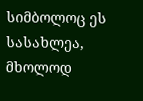სიმბოლოც ეს სასახლეა, მხოლოდ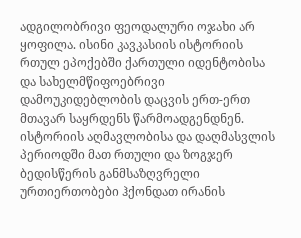ადგილობრივი ფეოდალური ოჯახი არ ყოფილა. ისინი კავკასიის ისტორიის რთულ ეპოქებში ქართული იდენტობისა და სახელმწიფოებრივი დამოუკიდებლობის დაცვის ერთ-ერთ მთავარ საყრდენს წარმოადგენდნენ. ისტორიის აღმავლობისა და დაღმასვლის პერიოდში მათ რთული და ზოგჯერ ბედისწერის განმსაზღვრელი ურთიერთობები ჰქონდათ ირანის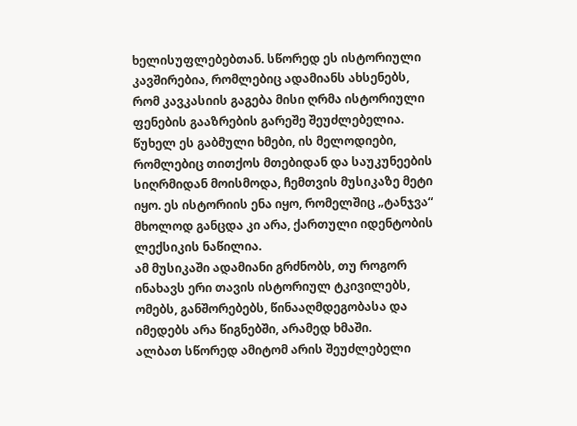ხელისუფლებებთან. სწორედ ეს ისტორიული კავშირებია, რომლებიც ადამიანს ახსენებს, რომ კავკასიის გაგება მისი ღრმა ისტორიული ფენების გააზრების გარეშე შეუძლებელია.
წუხელ ეს გაბმული ხმები, ის მელოდიები, რომლებიც თითქოს მთებიდან და საუკუნეების სიღრმიდან მოისმოდა, ჩემთვის მუსიკაზე მეტი იყო. ეს ისტორიის ენა იყო, რომელშიც „ტანჯვა“ მხოლოდ განცდა კი არა, ქართული იდენტობის ლექსიკის ნაწილია.
ამ მუსიკაში ადამიანი გრძნობს, თუ როგორ ინახავს ერი თავის ისტორიულ ტკივილებს, ომებს, განშორებებს, წინააღმდეგობასა და იმედებს არა წიგნებში, არამედ ხმაში.
ალბათ სწორედ ამიტომ არის შეუძლებელი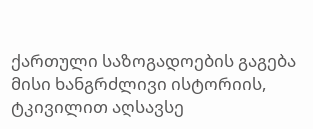ქართული საზოგადოების გაგება მისი ხანგრძლივი ისტორიის, ტკივილით აღსავსე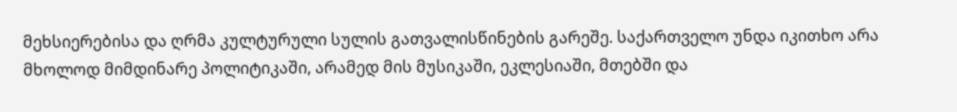მეხსიერებისა და ღრმა კულტურული სულის გათვალისწინების გარეშე. საქართველო უნდა იკითხო არა მხოლოდ მიმდინარე პოლიტიკაში, არამედ მის მუსიკაში, ეკლესიაში, მთებში და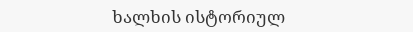ხალხის ისტორიულ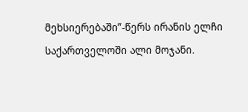მეხსიერებაში”-წერს ირანის ელჩი საქართველოში ალი მოჯანი.